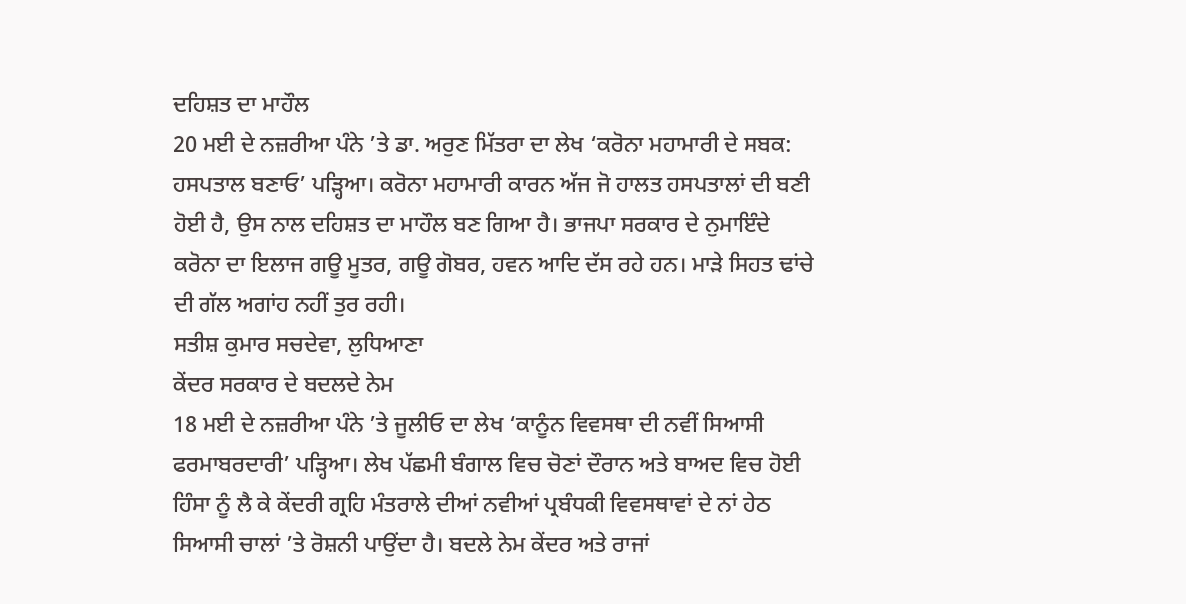ਦਹਿਸ਼ਤ ਦਾ ਮਾਹੌਲ
20 ਮਈ ਦੇ ਨਜ਼ਰੀਆ ਪੰਨੇ ’ਤੇ ਡਾ. ਅਰੁਣ ਮਿੱਤਰਾ ਦਾ ਲੇਖ ‘ਕਰੋਨਾ ਮਹਾਮਾਰੀ ਦੇ ਸਬਕ: ਹਸਪਤਾਲ ਬਣਾਓ’ ਪੜ੍ਹਿਆ। ਕਰੋਨਾ ਮਹਾਮਾਰੀ ਕਾਰਨ ਅੱਜ ਜੋ ਹਾਲਤ ਹਸਪਤਾਲਾਂ ਦੀ ਬਣੀ ਹੋਈ ਹੈ, ਉਸ ਨਾਲ ਦਹਿਸ਼ਤ ਦਾ ਮਾਹੌਲ ਬਣ ਗਿਆ ਹੈ। ਭਾਜਪਾ ਸਰਕਾਰ ਦੇ ਨੁਮਾਇੰਦੇ ਕਰੋਨਾ ਦਾ ਇਲਾਜ ਗਊ ਮੂਤਰ, ਗਊ ਗੋਬਰ, ਹਵਨ ਆਦਿ ਦੱਸ ਰਹੇ ਹਨ। ਮਾੜੇ ਸਿਹਤ ਢਾਂਚੇ ਦੀ ਗੱਲ ਅਗਾਂਹ ਨਹੀਂ ਤੁਰ ਰਹੀ।
ਸਤੀਸ਼ ਕੁਮਾਰ ਸਚਦੇਵਾ, ਲੁਧਿਆਣਾ
ਕੇਂਦਰ ਸਰਕਾਰ ਦੇ ਬਦਲਦੇ ਨੇਮ
18 ਮਈ ਦੇ ਨਜ਼ਰੀਆ ਪੰਨੇ ’ਤੇ ਜੂਲੀਓ ਦਾ ਲੇਖ ‘ਕਾਨੂੰਨ ਵਿਵਸਥਾ ਦੀ ਨਵੀਂ ਸਿਆਸੀ ਫਰਮਾਬਰਦਾਰੀ’ ਪੜ੍ਹਿਆ। ਲੇਖ ਪੱਛਮੀ ਬੰਗਾਲ ਵਿਚ ਚੋਣਾਂ ਦੌਰਾਨ ਅਤੇ ਬਾਅਦ ਵਿਚ ਹੋਈ ਹਿੰਸਾ ਨੂੰ ਲੈ ਕੇ ਕੇਂਦਰੀ ਗ੍ਰਹਿ ਮੰਤਰਾਲੇ ਦੀਆਂ ਨਵੀਆਂ ਪ੍ਰਬੰਧਕੀ ਵਿਵਸਥਾਵਾਂ ਦੇ ਨਾਂ ਹੇਠ ਸਿਆਸੀ ਚਾਲਾਂ ’ਤੇ ਰੋਸ਼ਨੀ ਪਾਉਂਦਾ ਹੈ। ਬਦਲੇ ਨੇਮ ਕੇਂਦਰ ਅਤੇ ਰਾਜਾਂ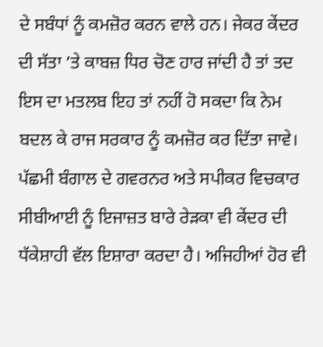ਦੇ ਸਬੰਧਾਂ ਨੂੰ ਕਮਜ਼ੋਰ ਕਰਨ ਵਾਲੇ ਹਨ। ਜੇਕਰ ਕੇਂਦਰ ਦੀ ਸੱਤਾ ’ਤੇ ਕਾਬਜ਼ ਧਿਰ ਚੋਣ ਹਾਰ ਜਾਂਦੀ ਹੈ ਤਾਂ ਤਦ ਇਸ ਦਾ ਮਤਲਬ ਇਹ ਤਾਂ ਨਹੀਂ ਹੋ ਸਕਦਾ ਕਿ ਨੇਮ ਬਦਲ ਕੇ ਰਾਜ ਸਰਕਾਰ ਨੂੰ ਕਮਜ਼ੋਰ ਕਰ ਦਿੱਤਾ ਜਾਵੇ। ਪੱਛਮੀ ਬੰਗਾਲ ਦੇ ਗਵਰਨਰ ਅਤੇ ਸਪੀਕਰ ਵਿਚਕਾਰ ਸੀਬੀਆਈ ਨੂੰ ਇਜਾਜ਼ਤ ਬਾਰੇ ਰੇੜਕਾ ਵੀ ਕੇਂਦਰ ਦੀ ਧੱਕੇਸ਼ਾਹੀ ਵੱਲ ਇਸ਼ਾਰਾ ਕਰਦਾ ਹੈ। ਅਜਿਹੀਆਂ ਹੋਰ ਵੀ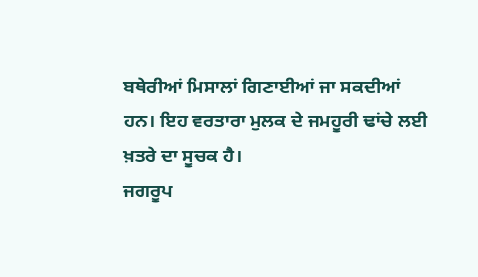ਬਥੇਰੀਆਂ ਮਿਸਾਲਾਂ ਗਿਣਾਈਆਂ ਜਾ ਸਕਦੀਆਂ ਹਨ। ਇਹ ਵਰਤਾਰਾ ਮੁਲਕ ਦੇ ਜਮਹੂਰੀ ਢਾਂਚੇ ਲਈ ਖ਼ਤਰੇ ਦਾ ਸੂਚਕ ਹੈ।
ਜਗਰੂਪ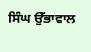ਸਿੰਘ ਉੱਭਾਵਾਲ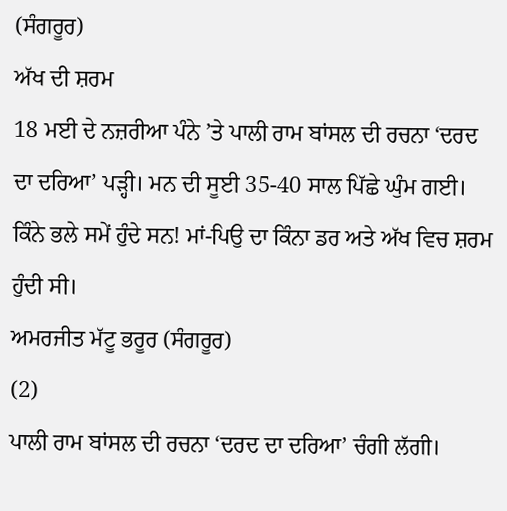(ਸੰਗਰੂਰ)
ਅੱਖ ਦੀ ਸ਼ਰਮ
18 ਮਈ ਦੇ ਨਜ਼ਰੀਆ ਪੰਨੇ ’ਤੇ ਪਾਲੀ ਰਾਮ ਬਾਂਸਲ ਦੀ ਰਚਨਾ ‘ਦਰਦ ਦਾ ਦਰਿਆ’ ਪੜ੍ਹੀ। ਮਨ ਦੀ ਸੂਈ 35-40 ਸਾਲ ਪਿੱਛੇ ਘੁੰਮ ਗਈ। ਕਿੰਨੇ ਭਲੇ ਸਮੇਂ ਹੁੰਦੇ ਸਨ! ਮਾਂ-ਪਿਉ ਦਾ ਕਿੰਨਾ ਡਰ ਅਤੇ ਅੱਖ ਵਿਚ ਸ਼ਰਮ ਹੁੰਦੀ ਸੀ।
ਅਮਰਜੀਤ ਮੱਟੂ ਭਰੂਰ (ਸੰਗਰੂਰ)
(2)
ਪਾਲੀ ਰਾਮ ਬਾਂਸਲ ਦੀ ਰਚਨਾ ‘ਦਰਦ ਦਾ ਦਰਿਆ’ ਚੰਗੀ ਲੱਗੀ।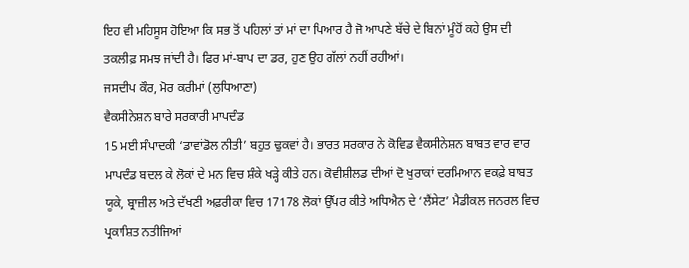ਇਹ ਵੀ ਮਹਿਸੂਸ ਹੋਇਆ ਕਿ ਸਭ ਤੋਂ ਪਹਿਲਾਂ ਤਾਂ ਮਾਂ ਦਾ ਪਿਆਰ ਹੈ ਜੋ ਆਪਣੇ ਬੱਚੇ ਦੇ ਬਿਨਾਂ ਮੂੰਹੋਂ ਕਹੇ ਉਸ ਦੀ ਤਕਲੀਫ਼ ਸਮਝ ਜਾਂਦੀ ਹੈ। ਫਿਰ ਮਾਂ-ਬਾਪ ਦਾ ਡਰ, ਹੁਣ ਉਹ ਗੱਲਾਂ ਨਹੀਂ ਰਹੀਆਂ।
ਜਸਦੀਪ ਕੌਰ, ਮੋਰ ਕਰੀਮਾਂ (ਲੁਧਿਆਣਾ)
ਵੈਕਸੀਨੇਸ਼ਨ ਬਾਰੇ ਸਰਕਾਰੀ ਮਾਪਦੰਡ
15 ਮਈ ਸੰਪਾਦਕੀ ‘ਡਾਵਾਂਡੋਲ ਨੀਤੀ’ ਬਹੁਤ ਢੁਕਵਾਂ ਹੈ। ਭਾਰਤ ਸਰਕਾਰ ਨੇ ਕੋਵਿਡ ਵੈਕਸੀਨੇਸ਼ਨ ਬਾਬਤ ਵਾਰ ਵਾਰ ਮਾਪਦੰਡ ਬਦਲ ਕੇ ਲੋਕਾਂ ਦੇ ਮਨ ਵਿਚ ਸ਼ੰਕੇ ਖੜ੍ਹੇ ਕੀਤੇ ਹਨ। ਕੋਵੀਸ਼ੀਲਡ ਦੀਆਂ ਦੋ ਖੁਰਾਕਾਂ ਦਰਮਿਆਨ ਵਕਫ਼ੇ ਬਾਬਤ ਯੂਕੇ, ਬ੍ਰਾਜ਼ੀਲ ਅਤੇ ਦੱਖਣੀ ਅਫ਼ਰੀਕਾ ਵਿਚ 17178 ਲੋਕਾਂ ਉੱਪਰ ਕੀਤੇ ਅਧਿਐਨ ਦੇ ‘ਲੈਂਸੇਟ’ ਮੈਡੀਕਲ ਜਨਰਲ ਵਿਚ ਪ੍ਰਕਾਸ਼ਿਤ ਨਤੀਜਿਆਂ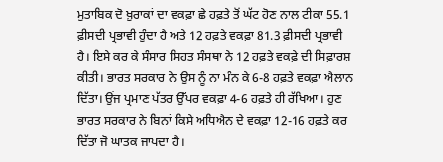ਮੁਤਾਬਿਕ ਦੋ ਖ਼ੁਰਾਕਾਂ ਦਾ ਵਕਫ਼ਾ ਛੇ ਹਫ਼ਤੇ ਤੋਂ ਘੱਟ ਹੋਣ ਨਾਲ ਟੀਕਾ 55.1 ਫ਼ੀਸਦੀ ਪ੍ਰਭਾਵੀ ਹੁੰਦਾ ਹੈ ਅਤੇ 12 ਹਫ਼ਤੇ ਵਕਫ਼ਾ 81.3 ਫ਼ੀਸਦੀ ਪ੍ਰਭਾਵੀ ਹੈ। ਇਸੇ ਕਰ ਕੇ ਸੰਸਾਰ ਸਿਹਤ ਸੰਸਥਾ ਨੇ 12 ਹਫ਼ਤੇ ਵਕਫ਼ੇ ਦੀ ਸਿਫ਼ਾਰਸ਼ ਕੀਤੀ। ਭਾਰਤ ਸਰਕਾਰ ਨੇ ਉਸ ਨੂੰ ਨਾ ਮੰਨ ਕੇ 6-8 ਹਫ਼ਤੇ ਵਕਫ਼ਾ ਐਲਾਨ ਦਿੱਤਾ। ਉਂਜ ਪ੍ਰਮਾਣ ਪੱਤਰ ਉੱਪਰ ਵਕਫ਼ਾ 4-6 ਹਫ਼ਤੇ ਹੀ ਰੱਖਿਆ। ਹੁਣ ਭਾਰਤ ਸਰਕਾਰ ਨੇ ਬਿਨਾਂ ਕਿਸੇ ਅਧਿਐਨ ਦੇ ਵਕਫ਼ਾ 12-16 ਹਫ਼ਤੇ ਕਰ ਦਿੱਤਾ ਜੋ ਘਾਤਕ ਜਾਪਦਾ ਹੈ।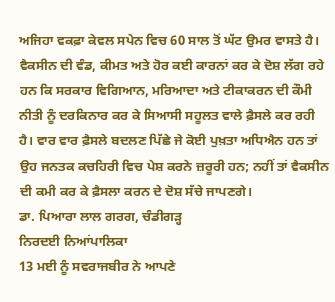ਅਜਿਹਾ ਵਕਫ਼ਾ ਕੇਵਲ ਸਪੇਨ ਵਿਚ 60 ਸਾਲ ਤੋਂ ਘੱਟ ਉਮਰ ਵਾਸਤੇ ਹੈ। ਵੈਕਸੀਨ ਦੀ ਵੰਡ, ਕੀਮਤ ਅਤੇ ਹੋਰ ਕਈ ਕਾਰਨਾਂ ਕਰ ਕੇ ਦੋਸ਼ ਲੱਗ ਰਹੇ ਹਨ ਕਿ ਸਰਕਾਰ ਵਿਗਿਆਨ, ਮਰਿਆਦਾ ਅਤੇ ਟੀਕਾਕਰਨ ਦੀ ਕੌਮੀ ਨੀਤੀ ਨੂੰ ਦਰਕਿਨਾਰ ਕਰ ਕੇ ਸਿਆਸੀ ਸਹੂਲਤ ਵਾਲੇ ਫ਼ੈਸਲੇ ਕਰ ਰਹੀ ਹੈ। ਵਾਰ ਵਾਰ ਫ਼ੈਸਲੇ ਬਦਲਣ ਪਿੱਛੇ ਜੇ ਕੋਈ ਪੁਖ਼ਤਾ ਅਧਿਐਨ ਹਨ ਤਾਂ ਉਹ ਜਨਤਕ ਕਚਹਿਰੀ ਵਿਚ ਪੇਸ਼ ਕਰਨੇ ਜ਼ਰੂਰੀ ਹਨ; ਨਹੀਂ ਤਾਂ ਵੈਕਸੀਨ ਦੀ ਕਮੀ ਕਰ ਕੇ ਫ਼ੈਸਲਾ ਕਰਨ ਦੇ ਦੋਸ਼ ਸੱਚੇ ਜਾਪਣਗੇ।
ਡਾ. ਪਿਆਰਾ ਲਾਲ ਗਰਗ, ਚੰਡੀਗੜ੍ਹ
ਨਿਰਦਈ ਨਿਆਂਪਾਲਿਕਾ
13 ਮਈ ਨੂੰ ਸਵਰਾਜਬੀਰ ਨੇ ਆਪਣੇ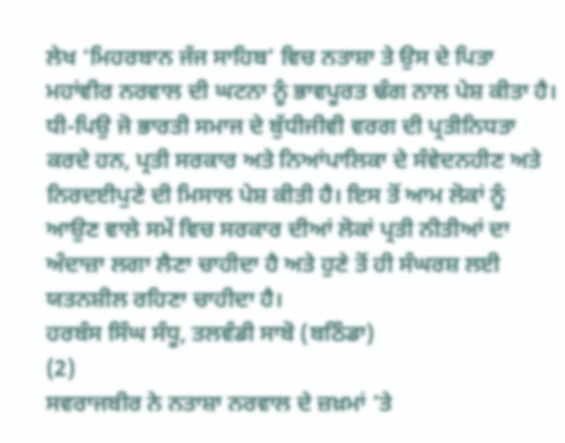ਲੇਖ ‘ਮਿਹਰਬਾਨ ਜੱਜ ਸਾਹਿਬ’ ਵਿਚ ਨਤਾਸ਼ਾ ਤੇ ਉਸ ਦੇ ਪਿਤਾ ਮਹਾਂਵੀਰ ਨਰਵਾਲ ਦੀ ਘਟਨਾ ਨੂੰ ਭਾਵਪੂਰਤ ਢੰਗ ਨਾਲ ਪੇਸ਼ ਕੀਤਾ ਹੈ। ਧੀ-ਪਿਉ ਜੋ ਭਾਰਤੀ ਸਮਾਜ ਦੇ ਬੁੱਧੀਜੀਵੀ ਵਰਗ ਦੀ ਪ੍ਰਤੀਨਿਧਤਾ ਕਰਦੇ ਹਨ, ਪ੍ਰਤੀ ਸਰਕਾਰ ਅਤੇ ਨਿਆਂਪਾਲਿਕਾ ਦੇ ਸੰਵੇਦਨਹੀਣ ਅਤੇ ਨਿਰਦਈਪੁਣੇ ਦੀ ਮਿਸਾਲ ਪੇਸ਼ ਕੀਤੀ ਹੈ। ਇਸ ਤੋਂ ਆਮ ਲੋਕਾਂ ਨੂੰ ਆਉਣ ਵਾਲੇ ਸਮੇਂ ਵਿਚ ਸਰਕਾਰ ਦੀਆਂ ਲੋਕਾਂ ਪ੍ਰਤੀ ਨੀਤੀਆਂ ਦਾ ਅੰਦਾਜ਼ਾ ਲਗਾ ਲੈਣਾ ਚਾਹੀਦਾ ਹੈ ਅਤੇ ਹੁਣੇ ਤੋਂ ਹੀ ਸੰਘਰਸ਼ ਲਈ ਯਤਨਸ਼ੀਲ ਰਹਿਣਾ ਚਾਹੀਦਾ ਹੈ।
ਹਰਬੰਸ ਸਿੰਘ ਸੰਧੂ, ਤਲਵੰਡੀ ਸਾਬੋ (ਬਠਿੰਡਾ)
(2)
ਸਵਰਾਜਬੀਰ ਨੇ ਨਤਾਸ਼ਾ ਨਰਵਾਲ ਦੇ ਜ਼ਖ਼ਮਾਂ ’ਤੇ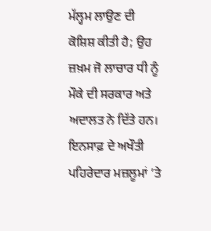ਮੱਲ੍ਹਮ ਲਾਉਣ ਦੀ ਕੋਸ਼ਿਸ਼ ਕੀਤੀ ਹੈ; ਉਹ ਜ਼ਖ਼ਮ ਜੋ ਲਾਚਾਰ ਧੀ ਨੂੰ ਮੌਕੇ ਦੀ ਸਰਕਾਰ ਅਤੇ ਅਦਾਲਤ ਨੇ ਦਿੱਤੇ ਹਨ। ਇਨਸਾਫ਼ ਦੇ ਅਖੌਤੀ ਪਹਿਰੇਦਾਰ ਮਜ਼ਲੂਮਾਂ ’ਤੇ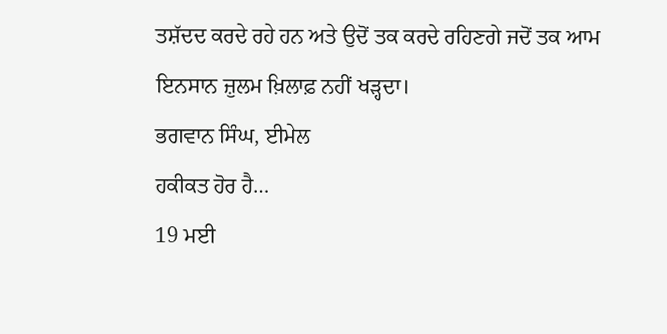ਤਸ਼ੱਦਦ ਕਰਦੇ ਰਹੇ ਹਨ ਅਤੇ ਉਦੋਂ ਤਕ ਕਰਦੇ ਰਹਿਣਗੇ ਜਦੋਂ ਤਕ ਆਮ ਇਨਸਾਨ ਜ਼ੁਲਮ ਖ਼ਿਲਾਫ਼ ਨਹੀਂ ਖੜ੍ਹਦਾ।
ਭਗਵਾਨ ਸਿੰਘ, ਈਮੇਲ
ਹਕੀਕਤ ਹੋਰ ਹੈ…
19 ਮਈ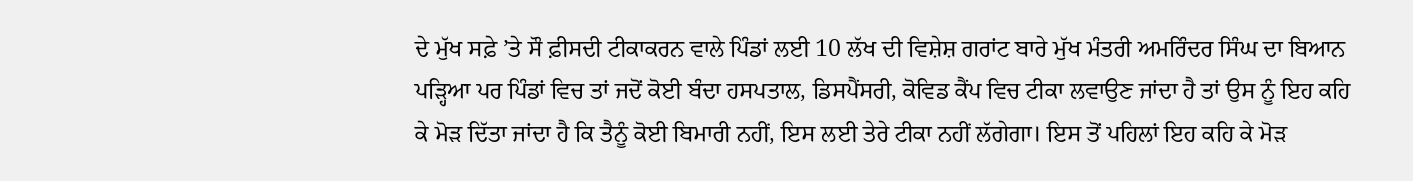ਦੇ ਮੁੱਖ ਸਫ਼ੇ ’ਤੇ ਸੌ ਫ਼ੀਸਦੀ ਟੀਕਾਕਰਨ ਵਾਲੇ ਪਿੰਡਾਂ ਲਈ 10 ਲੱਖ ਦੀ ਵਿਸ਼ੇਸ਼ ਗਰਾਂਟ ਬਾਰੇ ਮੁੱਖ ਮੰਤਰੀ ਅਮਰਿੰਦਰ ਸਿੰਘ ਦਾ ਬਿਆਨ ਪੜ੍ਹਿਆ ਪਰ ਪਿੰਡਾਂ ਵਿਚ ਤਾਂ ਜਦੋਂ ਕੋਈ ਬੰਦਾ ਹਸਪਤਾਲ, ਡਿਸਪੈਂਸਰੀ, ਕੋਵਿਡ ਕੈਂਪ ਵਿਚ ਟੀਕਾ ਲਵਾਉਣ ਜਾਂਦਾ ਹੈ ਤਾਂ ਉਸ ਨੂੰ ਇਹ ਕਹਿ ਕੇ ਮੋੜ ਦਿੱਤਾ ਜਾਂਦਾ ਹੈ ਕਿ ਤੈਨੂੰ ਕੋਈ ਬਿਮਾਰੀ ਨਹੀਂ, ਇਸ ਲਈ ਤੇਰੇ ਟੀਕਾ ਨਹੀਂ ਲੱਗੇਗਾ। ਇਸ ਤੋਂ ਪਹਿਲਾਂ ਇਹ ਕਹਿ ਕੇ ਮੋੜ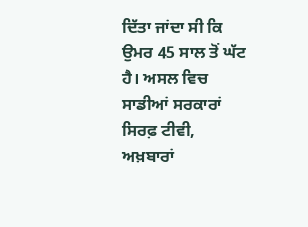ਦਿੱਤਾ ਜਾਂਦਾ ਸੀ ਕਿ ਉਮਰ 45 ਸਾਲ ਤੋਂ ਘੱਟ ਹੈ। ਅਸਲ ਵਿਚ ਸਾਡੀਆਂ ਸਰਕਾਰਾਂ ਸਿਰਫ਼ ਟੀਵੀ, ਅਖ਼ਬਾਰਾਂ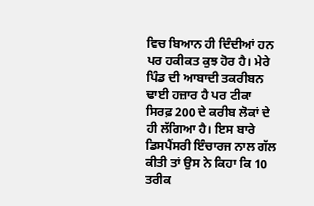ਵਿਚ ਬਿਆਨ ਹੀ ਦਿੰਦੀਆਂ ਹਨ ਪਰ ਹਕੀਕਤ ਕੁਝ ਹੋਰ ਹੈ। ਮੇਰੇ ਪਿੰਡ ਦੀ ਆਬਾਦੀ ਤਕਰੀਬਨ ਢਾਈ ਹਜ਼ਾਰ ਹੈ ਪਰ ਟੀਕਾ ਸਿਰਫ਼ 200 ਦੇ ਕਰੀਬ ਲੋਕਾਂ ਦੇ ਹੀ ਲੱਗਿਆ ਹੈ। ਇਸ ਬਾਰੇ ਡਿਸਪੈਂਸਰੀ ਇੰਚਾਰਜ ਨਾਲ ਗੱਲ ਕੀਤੀ ਤਾਂ ਉਸ ਨੇ ਕਿਹਾ ਕਿ 10 ਤਰੀਕ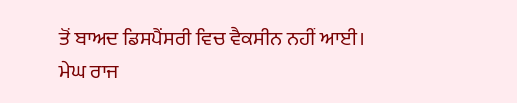ਤੋਂ ਬਾਅਦ ਡਿਸਪੈਂਸਰੀ ਵਿਚ ਵੈਕਸੀਨ ਨਹੀਂ ਆਈ।
ਮੇਘ ਰਾਜ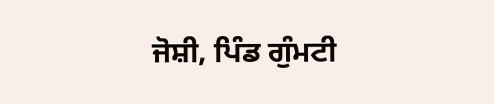ਜੋਸ਼ੀ, ਪਿੰਡ ਗੁੰਮਟੀ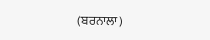(ਬਰਨਾਲਾ)